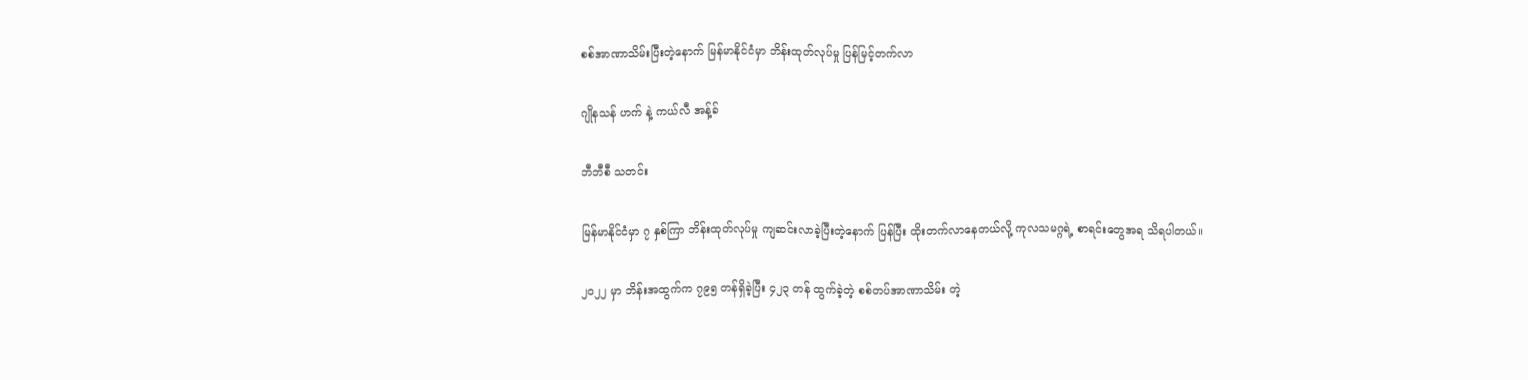စစ်အာဏာသိမ်းပြီးတဲ့နောက် မြန်မာနိုင်ငံမှာ ဘိန်းထုတ်လုပ်မှု ပြန်မြင့်တက်လာ

ဂျိုနသန် ဟက် နဲ့ ကယ်လီ အန့်ခ်

ဘီဘီစီ သတင်း

မြန်မာနိုင်ငံမှာ ၇ နှစ်ကြာ ဘိန်းထုတ်လုပ်မှု ကျဆင်းလာခဲ့ပြီးတဲ့နောက် ပြန်ပြီး ထိုးတက်လာနေတယ်လို့ ကုလသမဂ္ဂရဲ့ စာရင်းတွေအရ သိရပါတယ်။

၂၀၂၂ မှာ ဘိန်းအထွက်က ၇၉၅ တန်ရှိခဲ့ပြီး ၄၂၃ တန် ထွက်ခဲ့တဲ့ စစ်တပ်အာဏာသိမ်း တဲ့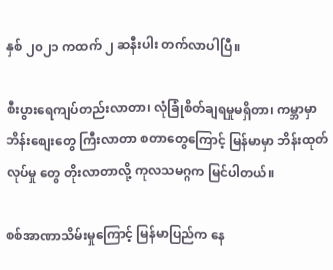နှစ် ၂၀၂၁ ကထက် ၂ ဆနီးပါး တက်လာပါပြီ။

စီးပွားရေကျပ်တည်းလာတာ၊ လုံခြုံစိတ်ချရမှုမရှိတာ၊ ကမ္ဘာမှာ ဘိန်းစျေးတွေ ကြီးလာတာ စတာတွေကြောင့် မြန်မာမှာ ဘိန်းထုတ်လုပ်မှု တွေ တိုးလာတာလို့ ကုလသမဂ္ဂက မြင်ပါတယ်။

စစ်အာဏာသိမ်းမှုကြောင့် မြန်မာပြည်က‌ နေ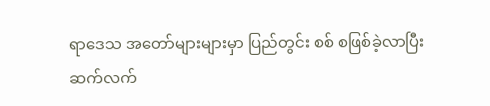ရာဒေသ အတော်များများမှာ ပြည်တွင်း စစ် စဖြစ်ခဲ့လာပြီး ဆက်လက်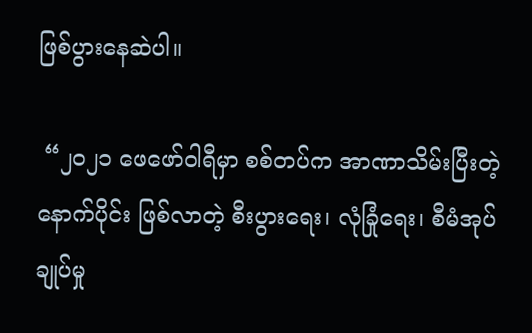ဖြစ်ပွားနေဆဲပါ။

 “၂၀၂၁ ဖေဖော်ဝါရီမှာ စစ်တပ်က အာဏာသိမ်းပြီးတဲ့ နောက်ပိုင်း ဖြစ်လာတဲ့ စီးပွားရေး၊ လုံခြုံရေး၊ စီမံအုပ်ချုပ်မှု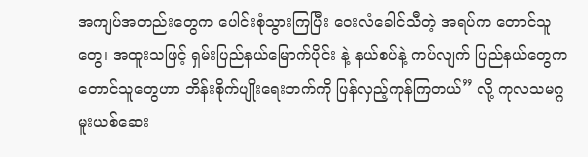အကျပ်အတည်းတွေက ပေါင်းစုံသွားကြပြီး ‌ဝေးလံခေါင်သီတဲ့ အရပ်က တောင်သူတွေ၊ အထူးသဖြင့် ရှမ်းပြည်နယ်မြောက်ပိုင်း နဲ့ နယ်စပ်နဲ့ ကပ်လျက် ပြည်နယ်တွေက တောင်သူတွေဟာ ဘိန်းစိုက်ပျိုးရေးဘက်ကို ပြန်လှည့်ကုန်ကြတယ်” လို့ ကုလသမဂ္ဂ မူးယစ်ဆေး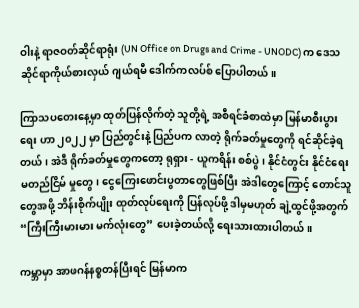ဝါးနဲ့ ရာဇဝတ်ဆိုင်ရာရုံး (UN Office on Drugs and Crime - UNODC) က ဒေသဆိုင်ရာကိုယ်စားလှယ် ဂျယ်ရမီ ဒေါက်ကလပ်စ် ပြောပါတယ်။

ကြာသပတေးနေ့မှာ ထုတ်ပြန်လိုက်တဲ့ သူတို့ရဲ့ အစီရင်ခံစာထဲမှာ မြန်မာစီးပွားရေး ဟာ ၂၀၂၂ မှာ ပြည်တွင်းနဲ့ ပြည်ပက လာတဲ့ ရိုက်ခတ်မှုတွေကို ရင်ဆိုင်ခဲ့ရတယ်၊ အဲဒီ ရိုက်ခတ်မှုတွေကတော့ ရုရှား - ယူကရိန်း စစ်ပွဲ၊ နိုင်ငံတွင်း နိုင်ငံရေး မတည်ငြိမ် မှုတွေ၊ ငွေကြေးဖောင်းပွတာတွေဖြစ်ပြီး အဲဒါတွေကြောင့် တောင်သူတွေအဖို့ ဘိန်းစိုက်ပျိုး ထုတ်လုပ်ရေးကို ပြန်လုပ်ဖို့ ဒါမှမဟုတ် ချဲ့ထွင်ဖို့အတွက် “ကြီးကြီးမားမား မက်လုံးတွေ” ပေးခဲ့တယ်လို့ ရေးသားထားပါတယ်။

ကမ္ဘာမှာ အာဖဂန်နစ္စတန်ပြီးရင် မြန်မာက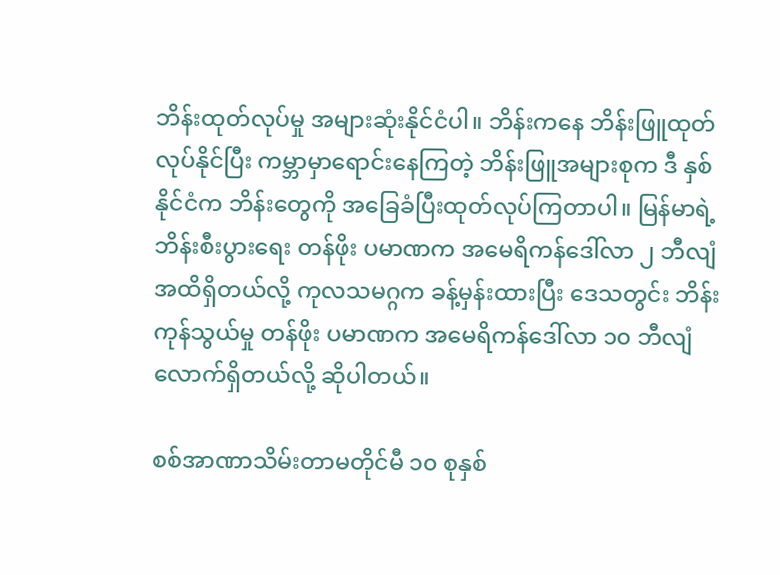ဘိန်းထုတ်လုပ်မှု အများဆုံးနိုင်ငံပါ။ ဘိန်းကနေ ဘိန်းဖြူထုတ်လုပ်နိုင်ပြီး ကမ္ဘာမှာရောင်းနေကြတဲ့ ဘိန်းဖြူအများစုက ဒီ နှစ်နိုင်ငံက ဘိန်းတွေကို အခြေခံပြီးထုတ်လုပ်ကြတာပါ။ မြန်မာရဲ့ ဘိန်းစီးပွားရေး တန်ဖိုး ပမာဏက အမေရိကန်ဒေါ်လာ ၂ ဘီလျံ အထိရှိတယ်လို့ ကုလသမဂ္ဂက ခန့်မှန်းထားပြီး ‌ဒေသတွင်း ဘိန်း ကုန်သွယ်မှု တန်ဖိုး ပမာဏက အမေရိကန်ဒေါ်လာ ၁၀ ဘီလျံ လောက်ရှိတယ်လို့ ဆိုပါတယ်။

စစ်အာဏာသိမ်းတာမတိုင်မီ ၁၀ စုနှစ်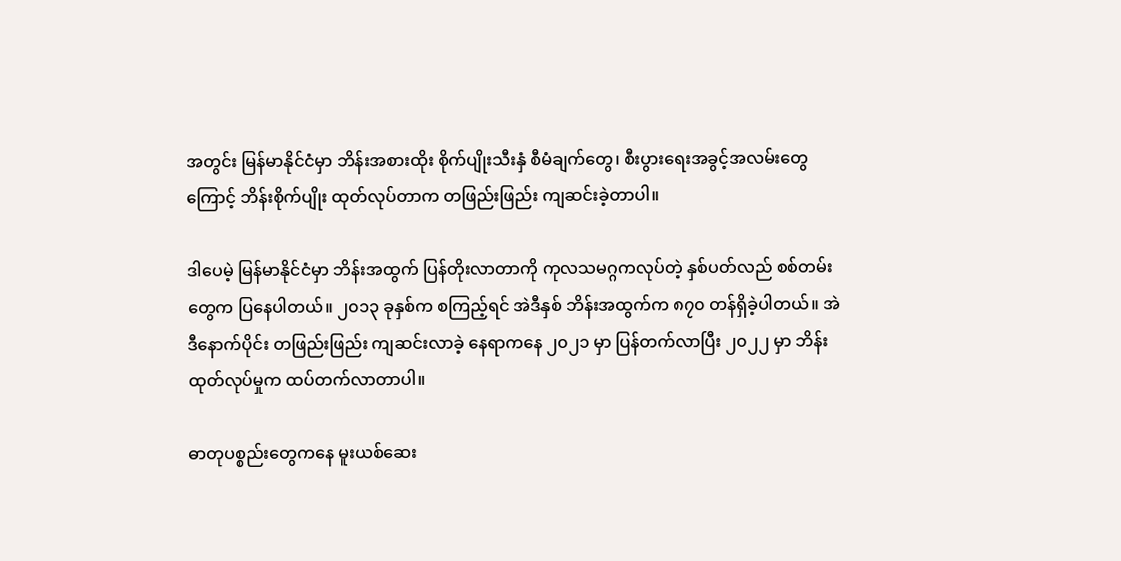အတွင်း မြန်မာနိုင်ငံမှာ ဘိန်းအစားထိုး စိုက်ပျိုးသီးနှံ စီမံချက်တွေ၊ စီးပွားရေးအခွင့်အလမ်းတွေကြောင့် ဘိန်းစိုက်ပျိုး ထုတ်လုပ်တာက တဖြည်းဖြည်း ကျဆင်းခဲ့တာပါ။

ဒါပေမဲ့ မြန်မာနိုင်ငံမှာ ဘိန်းအထွက် ပြန်တိုးလာတာကို ကုလသမဂ္ဂကလုပ်တဲ့ နှစ်ပတ်လည် စစ်တမ်းတွေက ပြနေပါတယ်။ ၂၀၁၃ ခုနှစ်က စကြည့်ရင် အဲဒီနှစ် ဘိန်းအထွက်က ၈၇၀ တန်ရှိခဲ့ပါတယ်။ အဲဒီနောက်ပိုင်း တဖြည်းဖြည်း ကျဆင်းလာခဲ့ နေရာကနေ ၂၀၂၁ မှာ ပြန်တက်လာပြီး ၂၀၂၂ မှာ ဘိန်း ထုတ်လုပ်မှုက ထပ်တက်လာတာပါ။

ဓာတုပစ္စည်းတွေကနေ မူးယစ်‌ဆေး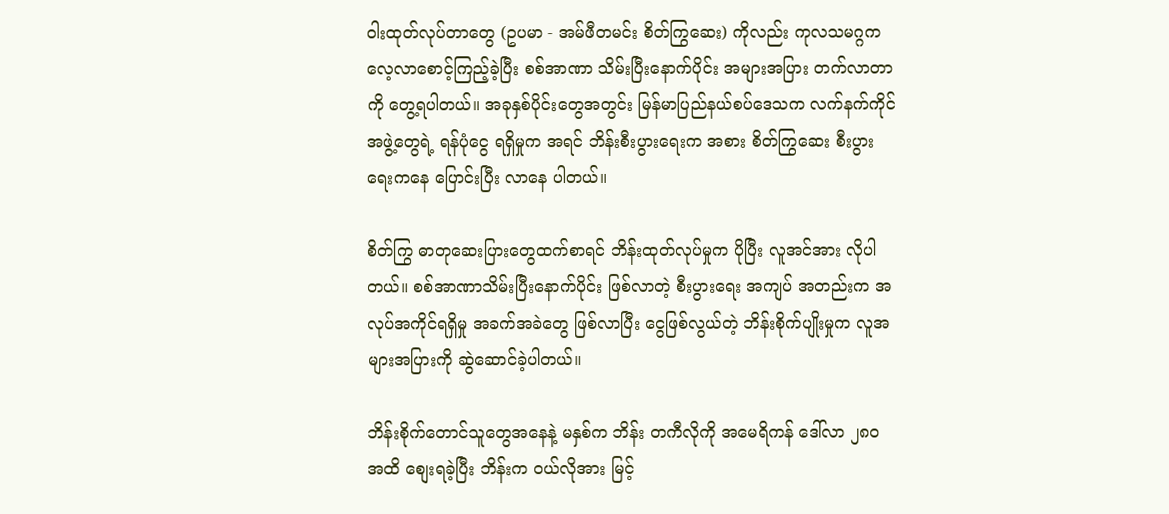ဝါးထုတ်လုပ်တာတွေ (ဥပမာ - အမ်ဖီတမင်း စိတ်ကြွ‌ဆေး) ကိုလည်း ကုလသမဂ္ဂက လေ့လာစောင့်ကြည့်ခဲ့ပြီး စစ်အာဏာ သိမ်းပြီးနောက်ပိုင်း အများအပြား တက်လာတာကို တွေ့ရပါတယ်။ အခုနှစ်ပိုင်းတွေအတွင်း မြန်မာပြည်နယ်စပ်ဒေသက လက်နက်ကိုင်အဖွဲ့တွေရဲ့ ရန်ပုံငွေ ရရှိမှုက အရင် ဘိန်းစီးပွားရေးက အစား စိတ်ကြွဆေး စီးပွားရေးကနေ ပြောင်းပြီး လာနေ ပါတယ်။

စိတ်ကြွ ဓာတုဆေးပြားတွေထက်စာရင် ဘိန်းထုတ်လုပ်မှုက ပိုပြီး လူအင်အား လိုပါတယ်။ စစ်အာဏာသိမ်းပြီးနောက်ပိုင်း ဖြစ်လာတဲ့ စီးပွားရေး အကျပ် အတည်းက အလုပ်အကိုင်ရရှိမှု အခက်အခဲတွေ ဖြစ်လာပြီး ငွေဖြစ်လွယ်တဲ့ ဘိန်းစိုက်ပျိုးမှုက လူအများအပြားကို ဆွဲဆောင်ခဲ့ပါတယ်။

ဘိန်းစိုက်တောင်သူတွေအနေနဲ့ မနှစ်က ဘိန်း တကီလိုကို အမေရိကန် ဒေါ်လာ ၂၈၀ အထိ စျေးရခဲ့ပြီး ဘိန်းက ဝယ်လိုအား မြင့်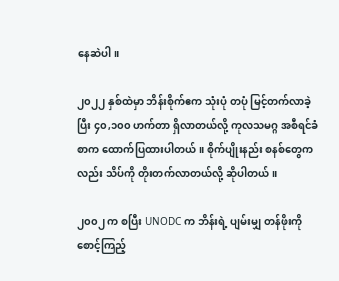နေဆဲပါ။

၂၀၂၂ နှစ်ထဲမှာ ဘိန်းစိုက်ဧက သုံးပုံ တပုံ မြင့်တက်လာခဲ့ပြီး ၄၀,၁၀၀ ဟက်တာ ရှိလာတယ်လို့ ကုလသမဂ္ဂ အစီရင်ခံစာက ထောက်ပြထားပါတယ်။ စိုက်ပျိုးနည်း စနစ်တွေကလည်း သိပ်ကို တိုးတက်လာတယ်လို့ ဆိုပါတယ်။

၂၀၀၂ က စပြီး UNODC က ဘိန်းရဲ့ ပျမ်းမျှ တန်ဖိုးကို စောင့်ကြည့်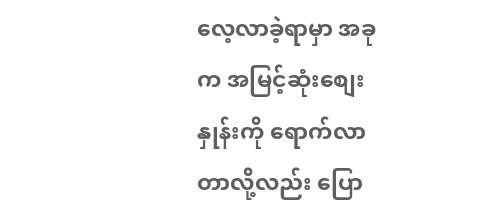လေ့လာခဲ့ရာမှာ အခုက အမြင့်ဆုံးစျေးနှုန်းကို ရောက်လာတာလို့လည်း ပြော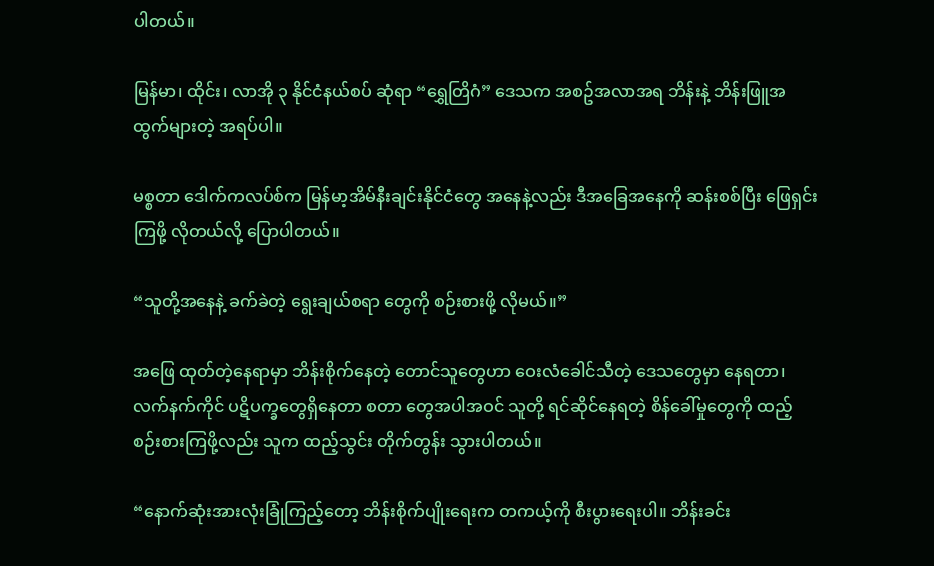ပါတယ်။

မြန်မာ၊ ထိုင်း၊ လာအို ၃ နိုင်ငံနယ်စပ် ဆုံရာ “ရွှေတြိဂံ” ဒေသက အစဥ်အလာအရ ဘိန်းနဲ့ ဘိန်းဖြူအထွက်များတဲ့ အရပ်ပါ။

မစ္စတာ ဒေါက်ကလပ်စ်က မြန်မာ့အိမ်နီးချင်းနိုင်ငံတွေ အနေနဲ့လည်း ဒီအခြေအနေကို ဆန်းစစ်ပြီး ဖြေရှင်းကြဖို့ လိုတယ်လို့ ပြောပါတယ်။

“သူတို့အနေနဲ့ ခက်ခဲတဲ့ ရွေးချယ်စရာ တွေကို စဉ်းစားဖို့ လိုမယ်။”

အဖြေ ထုတ်တဲ့နေရာမှာ ဘိန်းစိုက်နေတဲ့ တောင်သူတွေဟာ ဝေးလံခေါင်သီတဲ့ ဒေသတွေမှာ နေရတာ၊ လက်နက်ကိုင် ပဋိပက္ခတွေရှိနေတာ စတာ တွေအပါအဝင် သူတို့ ရင်ဆိုင်နေရတဲ့ စိန်ခေါ်မှုတွေကို ထည့်စဉ်းစားကြဖို့လည်း သူက ထည့်သွင်း တိုက်တွန်း သွားပါတယ်။

“နောက်ဆုံးအားလုံးခြုံကြည့်တော့ ဘိန်းစိုက်ပျိုးရေးက တကယ့်ကို စီးပွားရေးပါ။ ဘိန်းခင်း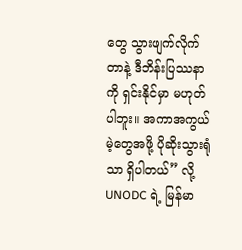တွေ သွားဖျက်လိုက်တာနဲ့ ဒီဘိန်းပြဿနာကို ရှင်းနိုင်မှာ မဟုတ်ပါဘူး။ အကာအကွယ်မဲ့တွေအဖို့ ပိုဆိုးသွားရုံသာ ရှိပါတယ်” လို့ UNODC ရဲ့ မြန်မာ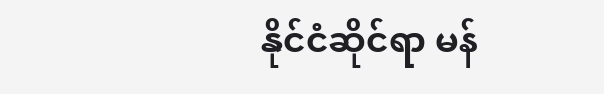နိုင်ငံဆိုင်ရာ မန်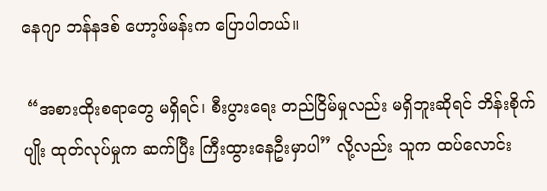နေဂျာ ဘန်နဒစ် ‌ဟော့ဖ်မန်းက ပြောပါတယ်။

 “အစားထိုးစရာတွေ မရှိရင်၊ စီးပွားရေး တည်ငြိမ်မှုလည်း မရှိဘူးဆိုရင် ဘိန်းစိုက်ပျိုး ထုတ်လုပ်မှုက ဆက်ပြီး ကြီးထွားနေဦးမှာပါ” လို့လည်း သူက ထပ်လောင်း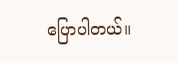ပြောပါတယ်။